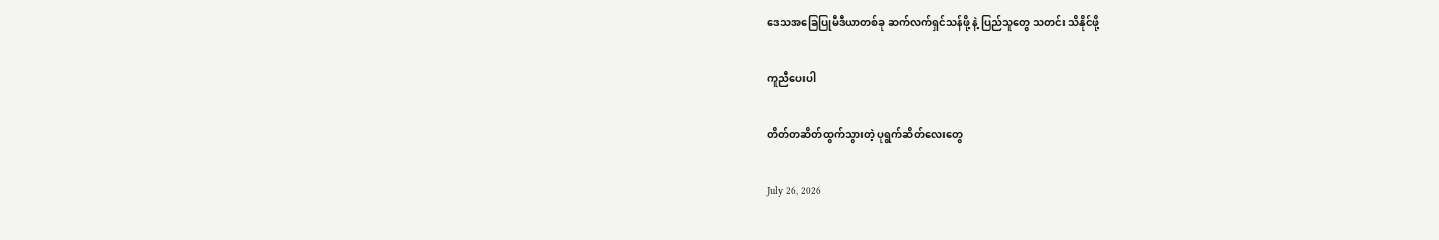ဒေသအခြေပြုမီဒီယာတစ်ခု ဆက်လက်ရှင်သန်ဖို့ နဲ့ ပြည်သူတွေ သတင်း သိနိုင်ဖို့

ကူညီပေးပါ

တိတ်တဆိတ်ထွက်သွားတဲ့ ပုရွက်ဆိတ်လေးတွေ

July 26, 2026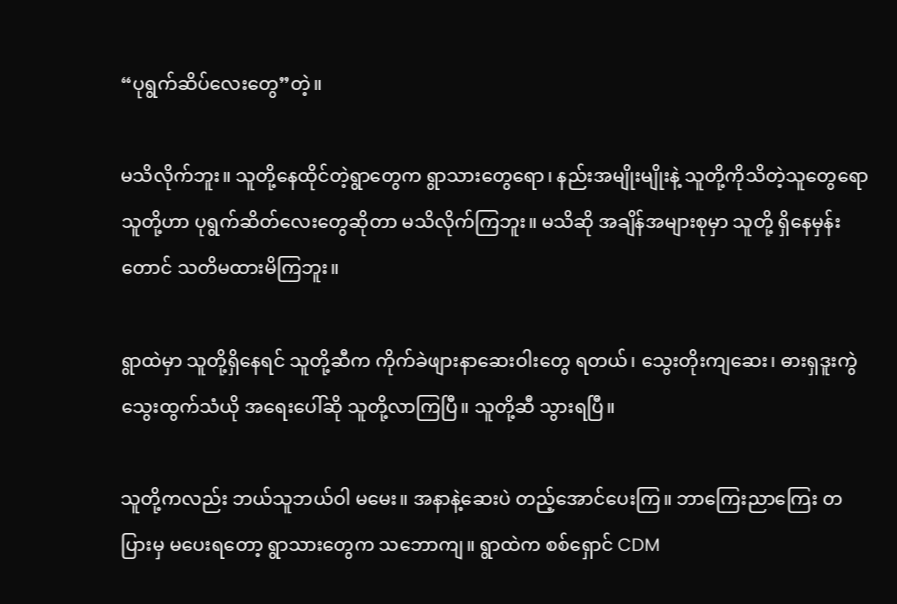“ပုရွက်ဆိပ်လေးတွေ”တဲ့။

မသိလိုက်ဘူး။ သူတို့နေထိုင်တဲ့ရွာတွေက ရွာသားတွေရော၊ နည်းအမျိုးမျိုးနဲ့ သူတို့ကိုသိတဲ့သူတွေရော သူတို့ဟာ ပုရွက်ဆိတ်လေးတွေဆိုတာ မသိလိုက်ကြဘူး။ မသိဆို အချိန်အများစုမှာ သူတို့ ရှိနေမှန်းတောင် သတိမထားမိကြဘူး။

ရွာထဲမှာ သူတို့ရှိနေရင် သူတို့ဆီက ကိုက်ခဲဖျားနာဆေးဝါးတွေ ရတယ်၊ သွေးတိုးကျဆေး၊ ဓားရှဒူးကွဲ သွေးထွက်သံယို အရေးပေါ်ဆို သူတို့လာကြပြီ။ သူတို့ဆီ သွားရပြီ။

သူတို့ကလည်း ဘယ်သူဘယ်ဝါ မမေး။ အနာနဲ့ဆေးပဲ တည့်အောင်ပေးကြ။ ဘာကြေးညာကြေး တပြားမှ မပေးရတော့ ရွာသားတွေက သဘောကျ။ ရွာထဲက စစ်ရှောင် CDM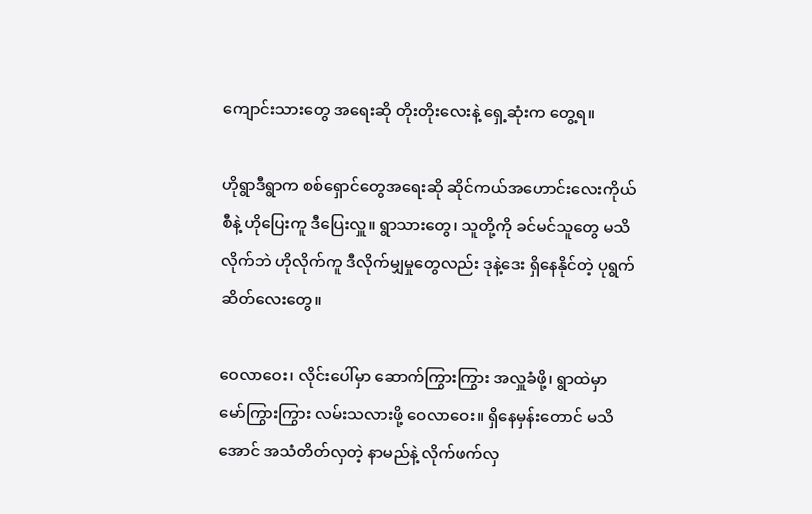ကျောင်းသားတွေ အရေးဆို တိုးတိုးလေးနဲ့ ရှေ့ဆုံးက တွေ့ရ။

ဟိုရွာဒီရွာက စစ်ရှောင်တွေအရေးဆို ဆိုင်ကယ်အဟောင်းလေးကိုယ်စီနဲ့ ဟိုပြေးကူ ဒီပြေးလှူ။ ရွာသားတွေ၊ သူတို့ကို ခင်မင်သူတွေ မသိလိုက်ဘဲ ဟိုလိုက်ကူ ဒီလိုက်မျှမှုတွေလည်း ဒုနဲ့ဒေး ရှိနေနိုင်တဲ့ ပုရွက်ဆိတ်လေးတွေ။

ဝေလာဝေး၊ လိုင်းပေါ်မှာ ဆောက်ကြွားကြွား အလှူခံဖို့၊ ရွာထဲမှာ မော်ကြွားကြွား လမ်းသလားဖို့ ဝေလာဝေး။ ရှိနေမှန်းတောင် မသိအောင် အသံတိတ်လှတဲ့ နာမည်နဲ့ လိုက်ဖက်လှ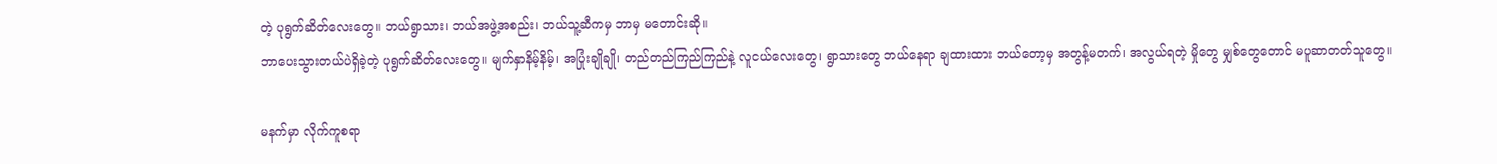တဲ့ ပုရွက်ဆိတ်လေးတွေ။ ဘယ်ရွာသား၊ ဘယ်အဖွဲ့အစည်း၊ ဘယ်သူ့ဆီကမှ ဘာမှ မတောင်းဆို။
ဘာပေးသွားတယ်ပဲရှိခဲ့တဲ့ ပုရွက်ဆိတ်လေးတွေ။ မျက်နှာနိမ့်နိမ့်၊ အပြုံးချိုချို၊ တည်တည်ကြည်ကြည်နဲ့ လူငယ်လေးတွေ၊ ရွာသားတွေ ဘယ်နေရာ ချထားထား ဘယ်တော့မှ အတွန့်မတက်၊ အလွယ်ရတဲ့ မှိုတွေ မျှစ်တွေတောင် မပူဆာတတ်သူတွေ။

မနက်မှာ လိုက်ကူစရာ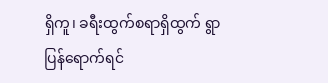ရှိကူ၊ ခရီးထွက်စရာရှိထွက် ရွာပြန်ရောက်ရင်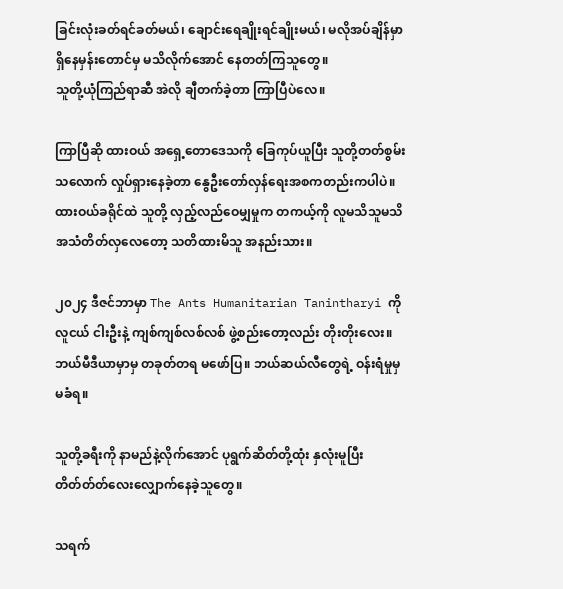ခြင်းလုံးခတ်ရင်ခတ်မယ်၊ ချောင်းရေချိုးရင်ချိုးမယ်၊ မလိုအပ်ချိန်မှာ ရှိနေမှန်းတောင်မှ မသိလိုက်အောင် နေတတ်ကြသူတွေ။
သူတို့ယုံကြည်ရာဆီ အဲလို ချီတက်ခဲ့တာ ကြာပြီပဲလေ။

ကြာပြီဆို ထားဝယ် အရှေ့တောဒေသကို ခြေကုပ်ယူပြီး သူတို့တတ်စွမ်းသလောက် လှုပ်ရှားနေခဲ့တာ နွေဦးတော်လှန်ရေးအစကတည်းကပါပဲ။ ထားဝယ်ခရိုင်ထဲ သူတို့ လှည့်လည်ဝေမျှမှုက တကယ့်ကို လူမသိသူမသိ အသံတိတ်လှလေတော့ သတိထားမိသူ အနည်းသား။

၂၀၂၄ ဒီဇင်ဘာမှာ The Ants Humanitarian Tanintharyi ကို လူငယ် ငါးဦးနဲ့ ကျစ်ကျစ်လစ်လစ် ဖွဲ့စည်းတော့လည်း တိုးတိုးလေး။ ဘယ်မီဒီယာမှာမှ တခုတ်တရ မဖော်ပြ။ ဘယ်ဆယ်လီတွေရဲ့ ဝန်းရံမှုမှ မခံရ။

သူတို့ခရီးကို နာမည်နဲ့လိုက်အောင် ပုရွက်ဆိတ်တို့ထုံး နှလုံးမူပြီး တိတ်တ်တ်လေးလျှောက်နေခဲ့သူတွေ။

သရက်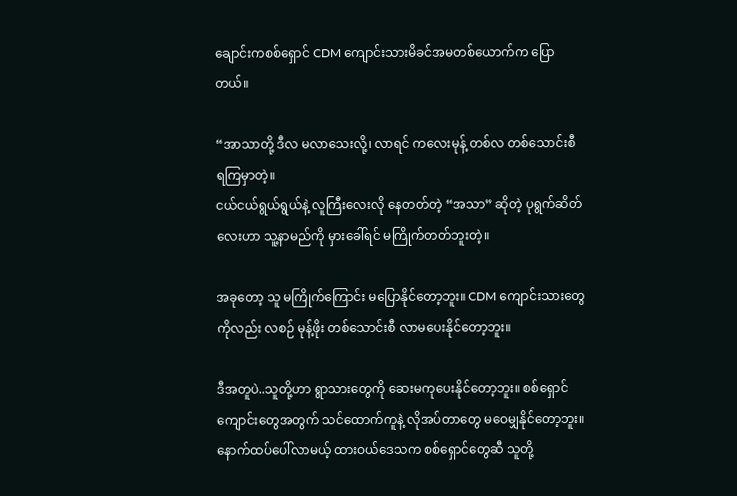ချောင်းကစစ်ရှောင် CDM ကျောင်းသားမိခင်အမတစ်ယောက်က ပြောတယ်။

“အာသာတို့ ဒီလ မလာသေးလို့၊ လာရင် ကလေးမုန့် တစ်လ တစ်သောင်းစီ ရကြမှာတဲ့။
ငယ်ငယ်ရွယ်ရွယ်နဲ့ လူကြီးလေးလို နေတတ်တဲ့ “အသာ” ဆိုတဲ့ ပုရွက်ဆိတ်လေးဟာ သူ့နာမည်ကို မှားခေါ်ရင် မကြိုက်တတ်ဘူးတဲ့။

အခုတော့ သူ မကြိုက်ကြောင်း မပြောနိုင်တော့ဘူး။ CDM ကျောင်းသားတွေကိုလည်း လစဉ် ‌မုန့်ဖိုး တစ်သောင်းစီ လာမပေးနိုင်တော့ဘူး။

ဒီအတူပဲ..သူတို့ဟာ ရွာသားတွေကို ဆေးမကုပေးနိုင်တော့ဘူး။ စစ်ရှောင်ကျောင်းတွေအတွက် သင်ထောက်ကူနဲ့ လိုအပ်တာတွေ မဝေမျှနိုင်တော့ဘူး။ နောက်ထပ်ပေါ်လာမယ့် ထားဝယ်ဒေသက စစ်ရှောင်တွေဆီ သူတို့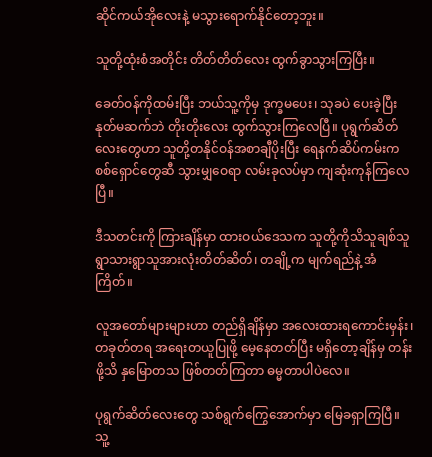ဆိုင်ကယ်အိုလေးနဲ့ မသွားရောက်နိုင်တော့ဘူး။

သူတို့ထုံးစံအတိုင်း တိတ်တိတ်လေး ထွက်ခွာသွားကြပြီး။

ခေတ်ဝန်ကိုထမ်းပြီး ဘယ်သူ့ကိုမှ ဒုက္ခမပေး၊ သုခပဲ ပေးခဲ့ပြီး နုတ်မဆက်ဘဲ တိုးတိုးလေး ထွက်သွားကြလေပြီ။ ပုရွက်ဆိတ်လေးတွေဟာ သူတို့တနိုင်ဝန်အစာချီပိုးပြီး ရေနက်ဆိပ်ကမ်းက စစ်ရှောင်တွေဆီ သွားမျှဝေရာ လမ်းခုလပ်မှာ ကျဆုံးကုန်ကြလေပြီ။

ဒီသတင်းကို ကြားချိန်မှာ ထားဝယ်ဒေသက သူတို့ကိုသိသူချစ်သူ ရွာသားရွာသူအားလုံးတိတ်ဆိတ်၊ တချို့က မျက်ရည်နဲ့ အံကြိတ်။

လူ‌အတော်များများဟာ တည်ရှိချိန်မှာ အလေးထားရကောင်းမှန်း၊ တခုတ်တရ အရေးတယူပြုဖို့ မေ့နေတတ်ပြီး မရှိတော့ချိန်မှ တန်းဖို့သိ နှမြောတသ ဖြစ်တတ်ကြတာ ဓမ္မတာပါပဲလေ။

ပုရွက်ဆိတ်လေးတွေ သစ်ရွက်ကြွေအောက်မှာ မြေခရှာကြပြီ။ သူ့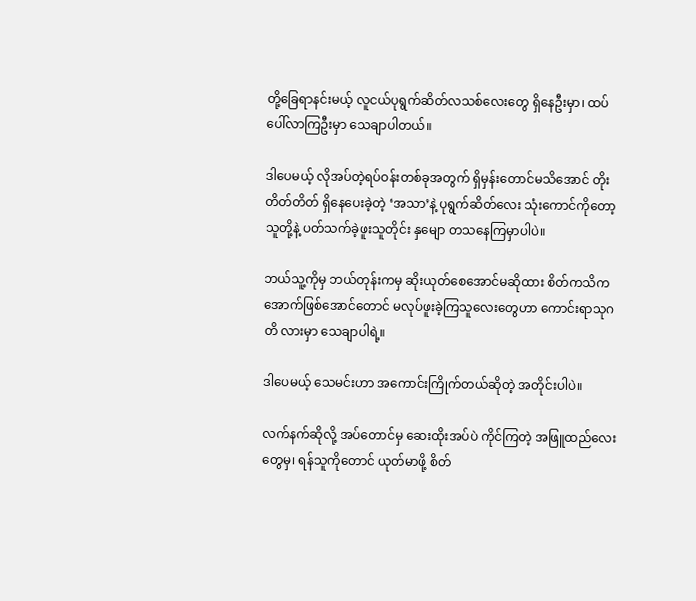တို့ခြေရာနင်းမယ့် လူငယ်ပုရွက်ဆိတ်လသစ်လေးတွေ ရှိနေဦးမှာ၊ ထပ်ပေါ်လာကြဦးမှာ သေချာပါတယ်။

ဒါပေမယ့် လိုအပ်တဲ့ရပ်ဝန်းတစ်ခုအတွက် ရှိမှန်းတောင်မသိအောင် တိုးတိတ်တိတ် ရှိနေပေးခဲ့တဲ့ ‘အသာ’နဲ့ ပုရွက်ဆိတ်လေး သုံးကောင်ကိုတော့ သူတို့နဲ့ ပတ်သက်ခဲ့ဖူးသူတိုင်း နှမျော တသနေကြမှာပါပဲ။

ဘယ်သူ့ကိုမှ ဘယ်တုန်းကမှ ဆိုးယုတ်စေအောင်မဆိုထား စိတ်ကသိကအောက်ဖြစ်အောင်တောင် မလုပ်ဖူးခဲ့ကြသူလေးတွေဟာ ကောင်းရာသုဂတိ လားမှာ သေချာပါရဲ့။

ဒါပေမယ့် သေမင်းဟာ အကောင်းကြိုက်တယ်ဆိုတဲ့ အတိုင်းပါပဲ။

လက်နက်ဆိုလို့ အပ်တောင်မှ ဆေးထိုးအပ်ပဲ ကိုင်ကြတဲ့ အဖြူထည်လေးတွေမှ၊ ရန်သူကိုတောင် ယုတ်မာဖို့ စိတ်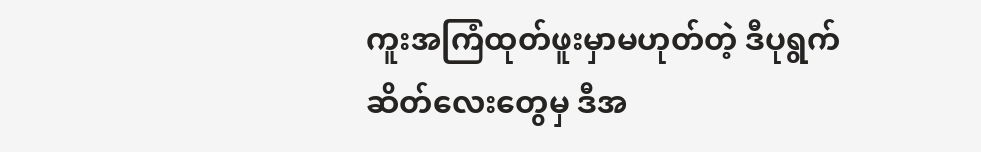ကူးအကြံထုတ်ဖူးမှာမဟုတ်တဲ့ ဒီပုရွက်ဆိတ်လေးတွေမှ ဒီအ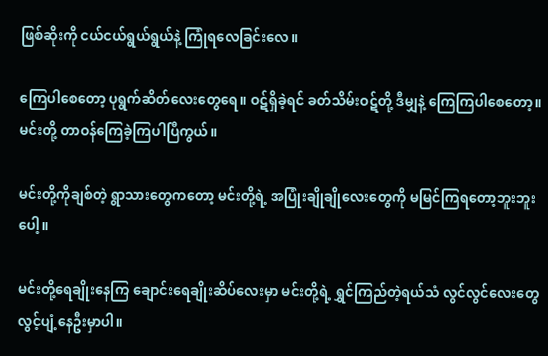ဖြစ်ဆိုးကို ငယ်ငယ်ရွယ်ရွယ်နဲ့ ကြုံရလေခြင်းလေ။

ကြေပါစေတော့ ပုရွက်ဆိတ်လေးတွေရေ။ ဝဋ်ရှိခဲ့ရင် ခတ်သိမ်းဝဋ်တို့ ဒီမျှနဲ့ ကြေကြပါစေတော့။
မင်းတို့ တာဝန်ကြေခဲ့ကြပါပြီကွယ်။

မင်းတို့ကိုချစ်တဲ့ ရွာသားတွေကတော့ မင်းတို့ရဲ့ အပြုံးချိုချိုလေးတွေကို မမြင်ကြရတော့ဘူးဘူးပေါ့။

မင်းတို့ရေချိုးနေကြ‌ ချောင်းရေချိုးဆိပ်လေးမှာ မင်းတို့ရဲ့ ရွှင်ကြည်တဲ့ရယ်သံ လွင်လွင်လေးတွေ လွင့်ပျံ့နေဦးမှာပါ။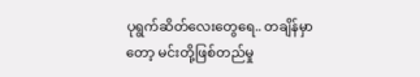ပုရွက်ဆိတ်လေးတွေရေ.. တချိန်မှာတော့ မင်းတို့ဖြစ်တည်မှု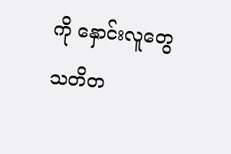ကို နှောင်းလူတွေ သတိတ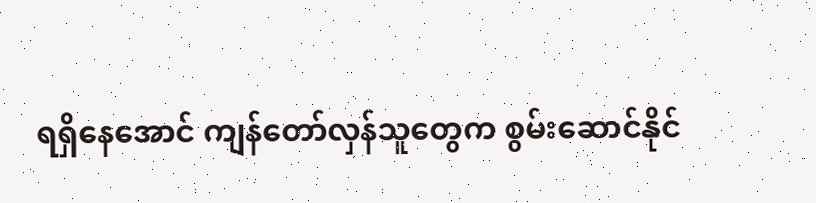ရရှိနေအောင် ကျန်‌တော်လှန်သူတွေက စွမ်းဆောင်နိုင်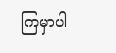ကြမှာပါ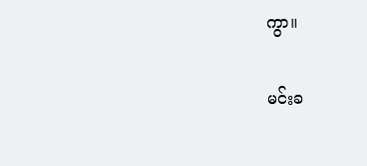ကွာ။

မင်းခ